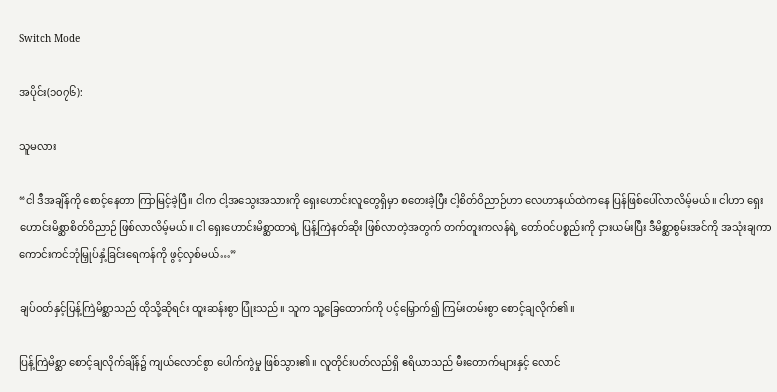Switch Mode

အပိုင်း(၁၀၇၆):

သူမလား

“ငါ ဒီအချိန်ကို စောင့်နေတာ ကြာမြင့်ခဲ့ပြီ။ ငါက ငါ့အသွေးအသားကို ရှေးဟောင်းလူတွေရှိမှာ စတေးခဲ့ပြီး ငါ့စိတ်ဝိညာဉ်ဟာ လေဟာနယ်ထဲကနေ ပြန်ဖြစ်ပေါ်လာလိမ့်မယ်။ ငါဟာ ရှေးဟောင်းမိစ္ဆာစိတ်ဝိညာဉ် ဖြစ်လာလိမ့်မယ်။ ငါ ရှေးဟောင်းမိစ္ဆာထာရဲ့ ပြန့်ကြဲနတ်ဆိုး ဖြစ်လာတဲ့အတွက် တက်တူးကလန်ရဲ့ တော်ဝင်ပစ္စည်းကို ငှားယမ်းပြီး ဒီမိစ္ဆာစွမ်းအင်ကို အသုံးချကာ ကောင်းကင်ဘုံမြှုပ်နှံ့ခြင်းရေကန်ကို ဖွင့်လှစ်မယ်…”

ချပ်ဝတ်နှင့်ပြန့်ကြဲမိစ္ဆာသည် ထိုသို့ဆိုရင်း ထူးဆန်းစွာ ပြုံးသည်။ သူက သူ့ခြေထောက်ကို ပင့်မြှောက်၍ ကြမ်းတမ်းစွာ စောင့်ချလိုက်၏။

ပြန့်ကြဲမိစ္ဆာ စောင့်ချလိုက်ချိန်၌ ကျယ်လောင်စွာ ပေါက်ကွဲမှု ဖြစ်သွား၏။ လူတိုင်းပတ်လည်ရှိ ဧရိယာသည် မီးတောက်များနှင့် လောင်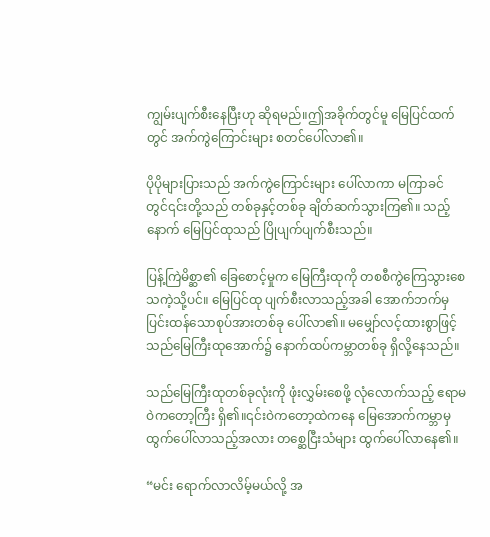ကျွမ်းပျက်စီးနေပြီးဟု ဆိုရမည်။ဤအခိုက်တွင်မူ မြေပြင်ထက်တွင် အက်ကွဲကြောင်းများ စတင်ပေါ်လာ၏။

ပိုပိုများပြားသည် အက်ကွဲကြောင်းများ ပေါ်လာကာ မကြာခင်တွင်၎င်းတို့သည် တစ်ခုနှင့်တစ်ခု ချိတ်ဆက်သွားကြ၏။ သည့်နောက် မြေပြင်ထုသည် ပြိုပျက်ပျက်စီးသည်။

ပြန့်ကြဲမိစ္ဆာ၏ ခြေစောင့်မှုက မြေကြီးထုကို တစစီကွဲကြေသွားစေသကဲ့သို့ပင်။ မြေပြင်ထု ပျက်စီးလာသည့်အခါ အောက်ဘက်မှ ပြင်းထန်သောစုပ်အားတစ်ခု ပေါ်လာ၏။ မမျှော်လင့်ထားစွာဖြင့် သည်မြေကြီးထုအောက်၌ နောက်ထပ်ကမ္ဘာတစ်ခု ရှိလို့နေသည်။

သည်မြေကြီးထုတစ်ခုလုံးကို ဖုံးလွှမ်းစေဖို့ လုံလောက်သည့် ဧရာမဝဲကတော့ကြီး ရှိ၏။၎င်းဝဲကတော့ထဲကနေ မြေအောက်ကမ္ဘာမှ ထွက်ပေါ်လာသည့်အလား တစ္ဆေငြီးသံများ ထွက်ပေါ်လာနေ၏။

“မင်း ရောက်လာလိမ့်မယ်လို့ အ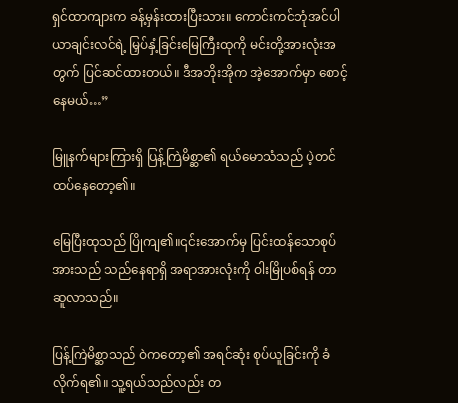ရှင်ထာကျားက ခန့်မှန်းထားပြီးသား။ ကောင်းကင်ဘုံအင်ပါယာချင်းလင်ရဲ့ မြှပ်နှံ့ခြင်းမြေကြီးထုကို မင်းတို့အားလုံးအတွက် ပြင်ဆင်ထားတယ်။ ဒီအဘိုးအိုက အဲ့အောက်မှာ စောင့်နေမယ်…”

မြူနက်များကြားရှိ ပြန့်ကြဲမိစ္ဆာ၏ ရယ်မောသံသည် ပဲ့တင်ထပ်နေတော့၏။

မြေပြီးထုသည် ပြိုကျ၏။၎င်းအောက်မှ ပြင်းထန်သောစုပ်အားသည် သည်နေရာရှိ အရာအားလုံးကို ဝါးမြိုပစ်ရန် တာဆူလာသည်။

ပြန့်ကြဲမိစ္ဆာသည် ဝဲကတော့၏ အရင်ဆုံး စုပ်ယူခြင်းကို ခံလိုက်ရ၏။ သူ့ရယ်သည်လည်း တ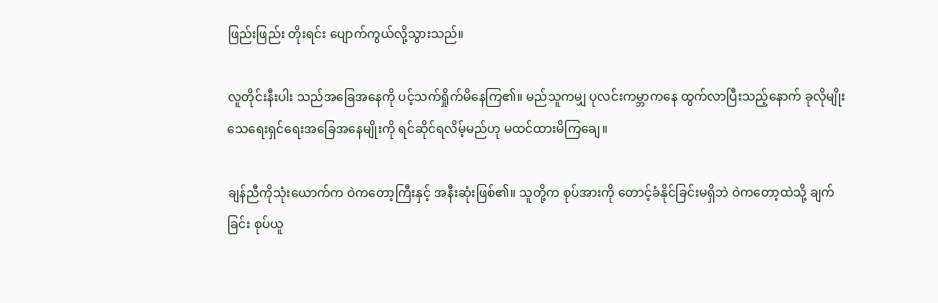ဖြည်းဖြည်း တိုးရင်း ပျောက်ကွယ်လို့သွားသည်။

လူတိုင်းနီးပါး သည်အခြေအနေကို ပင့်သက်ရှိုက်မိနေကြ၏။ မည်သူကမျှ ပုလင်းကမ္ဘာကနေ ထွက်လာပြီးသည့်နောက် ခုလိုမျိုး သေရေးရှင်ရေးအခြေအနေမျိုးကို ရင်ဆိုင်ရလိမ့်မည်ဟု မထင်ထားမိကြချေ။

ချန်ညီကိုသုံးယောက်က ဝဲကတော့ကြီးနှင့် အနီးဆုံးဖြစ်၏။ သူတို့က စုပ်အားကို တောင့်ခံနိုင်ခြင်းမရှိဘဲ ဝဲကတော့ထဲသို့ ချက်ခြင်း စုပ်ယူ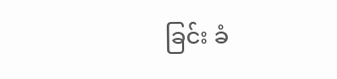ခြင်း ခံ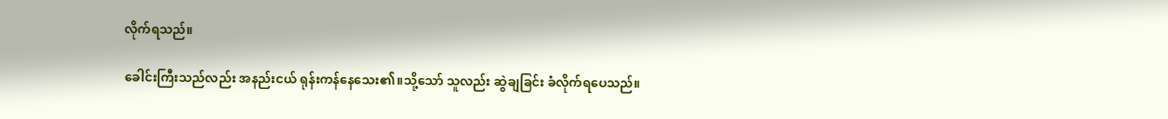လိုက်ရသည်။

ခေါင်းကြီးသည်လည်း အနည်းငယ် ရုန်းကန်နေသေး၏။သို့သော် သူလည်း ဆွဲချခြင်း ခံလိုက်ရပေသည်။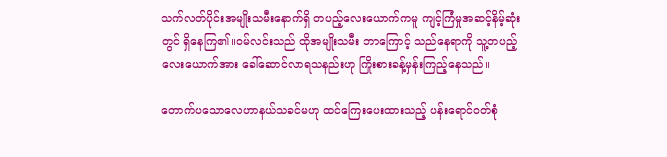သက်လတ်ပိုင်းအမျိုးသမီးနောက်ရှိ တပည့်လေးယောက်ကမူ ကျင့်ကြံမှုအဆင့်နိမ့်ဆုံးတွင် ရှိနေကြ၏။ဝမ်လင်းသည် ထိုအမျိုးသမီး ဘာကြောင့် သည်နေရာကို သူ့တပည့်လေးယောက်အား ခေါ်ဆောင်လာရသနည်းဟု ကြိုးစားခန့်မှန်းကြည့်နေသည်။

တောက်ပသောလေဟာနယ်သခင်မဟု ထင်ကြေးပေးထားသည့် ပန်းရောင်ဝတ်စုံ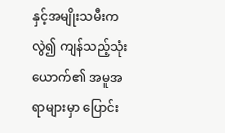နှင့်အမျိုးသမီးကလွဲ၍ ကျန်သည့်သုံးယောက်၏ အမူအရာများမှာ ပြောင်း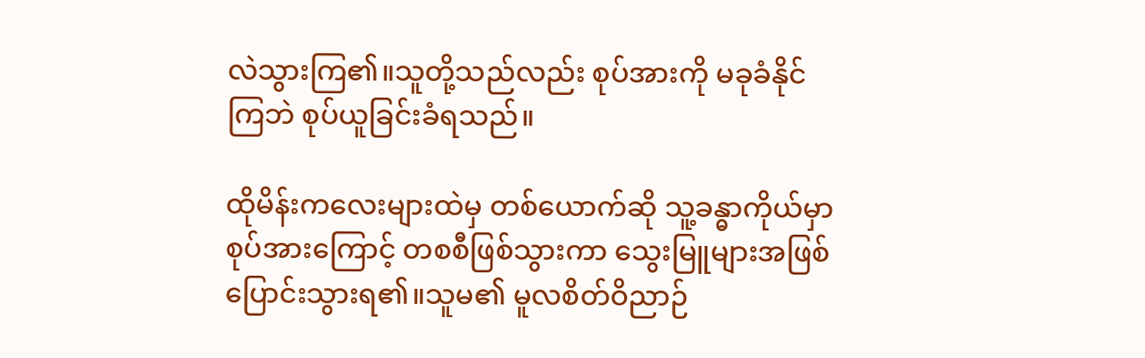လဲသွားကြ၏။သူတို့သည်လည်း စုပ်အားကို မခုခံနိုင်ကြဘဲ စုပ်ယူခြင်းခံရသည်။

ထိုမိန်းကလေးများထဲမှ တစ်ယောက်ဆို သူ့ခန္ဓာကိုယ်မှာ စုပ်အားကြောင့် တစစီဖြစ်သွားကာ သွေးမြူများအဖြစ် ပြောင်းသွားရ၏။သူမ၏ မူလစိတ်ဝိညာဉ်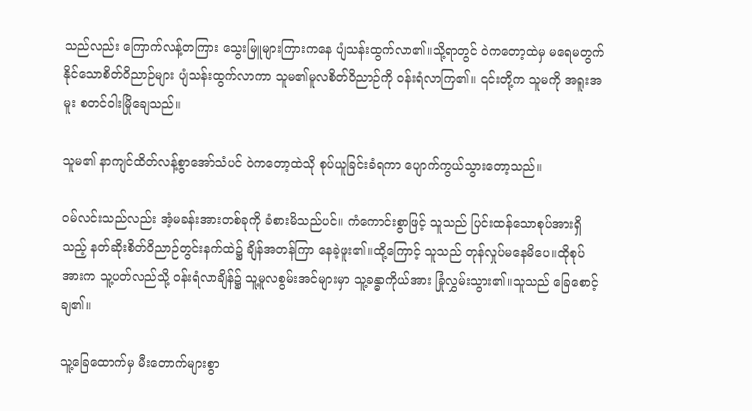သည်လည်း ကြောက်လန့်တကြား သွေးမြူများကြားကနေ ပျံသန်းထွက်လာ၏။သို့ရာတွင် ဝဲကတော့ထဲမှ မရေမတွက်နိုင်သောစိတ်ဝိညာဉ်များ ပျံသန်းထွက်လာကာ သူမ၏မူလစိတ်ဝိညာဉ်ကို ဝန်းရံလာကြ၏။ ၎င်းတို့က သူမကို အရူးအမူး စတင်ဝါးမြိုချေသည်။

သူမ၏ နာကျင်ထိတ်လန့်စွာအော်သံပင် ဝဲကတော့ထဲသို စုပ်ယူခြင်းခံရကာ ပျောက်ကွယ်သွားတော့သည်။

ဝမ်လင်းသည်လည်း အံ့မခန်းအားတစ်ခုကို ခံစားမိသည်ပင်။ ကံကောင်းစွာဖြင့် သူသည် ပြင်းထန်သောစုပ်အားရှိသည့် နတ်ဆိုးစိတ်ဝိညာဉ်တွင်းနက်ထဲ၌ ချိန်အတန်ကြာ နေခဲ့ဖူး၏။ထို့ကြောင့် သူသည် တုန်လှုပ်မနေမိပေ။ထိုစုပ်အားက သူ့ပတ်လည်သို့ ဝန်းရံလာချိန်၌ သူ့မူလစွမ်းအင်များမှာ သူ့ခန္ဓာကိုယ်အား ခြုံလွှမ်းသွား၏။သူသည် ခြေစောင့်ချ၏။

သူ့ခြေထောက်မှ မီးတောက်များစွာ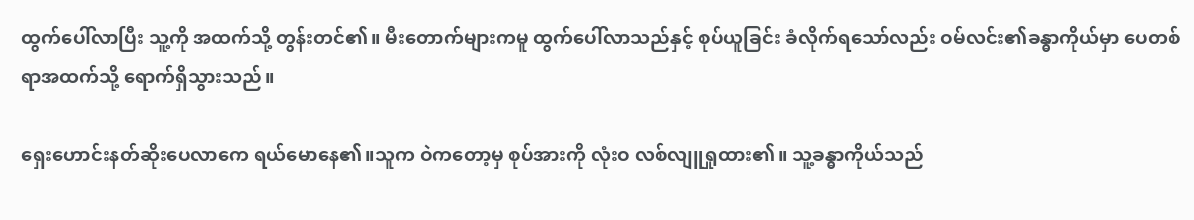ထွက်ပေါ်လာပြီး သူ့ကို အထက်သို့ တွန်းတင်၏။ မီးတောက်များကမူ ထွက်ပေါ်လာသည်နှင့် စုပ်ယူခြင်း ခံလိုက်ရသော်လည်း ဝမ်လင်း၏ခန္ဓာကိုယ်မှာ ပေတစ်ရာအထက်သို့ ရောက်ရှိသွားသည်။

ရှေးဟောင်းနတ်ဆိုးပေလာကေ ရယ်မောနေ၏။သူက ဝဲကတော့မှ စုပ်အားကို လုံးဝ လစ်လျူရှုထား၏။ သူ့ခန္ဓာကိုယ်သည်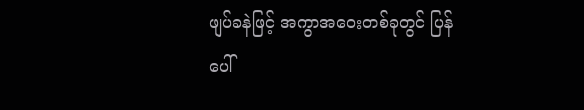ဖျပ်ခနဲဖြင့် အကွာအဝေးတစ်ခုတွင် ပြန်ပေါ်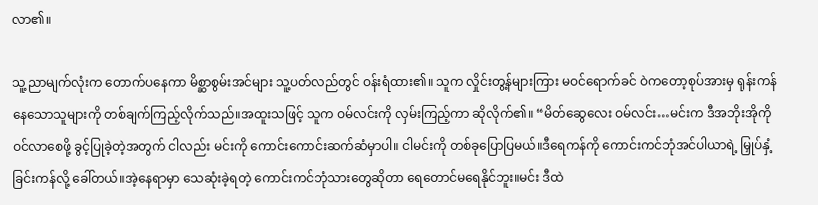လာ၏။

သူ့ညာမျက်လုံးက တောက်ပနေကာ မိစ္ဆာစွမ်းအင်များ သူ့ပတ်လည်တွင် ဝန်းရံထား၏။ သူက လှိုင်းတွ့န်များကြား မဝင်ရောက်ခင် ဝဲကတော့စုပ်အားမှ ရုန်းကန်နေသောသူများကို တစ်ချက်ကြည့်လိုက်သည်။အထူးသဖြင့် သူက ဝမ်လင်းကို လှမ်းကြည့်ကာ ဆိုလိုက်၏။ “မိတ်ဆွေလေး ဝမ်လင်း…မင်းက ဒီအဘိုးအိုကို ဝင်လာစေဖို့ ခွင့်ပြုခဲ့တဲ့အတွက် ငါလည်း မင်းကို ကောင်းကောင်းဆက်ဆံမှာပါ။ ငါမင်းကို တစ်ခုပြောပြမယ်။ဒီရေကန်ကို ကောင်းကင်ဘုံအင်ပါယာရဲ့ မြှုပ်နှံ့ခြင်းကန်လို့ ခေါ်တယ်။အဲ့နေရာမှာ သေဆုံးခဲ့ရတဲ့ ကောင်းကင်ဘုံသားတွေဆိုတာ ရေတောင်မရေနိုင်ဘူး။မင်း ဒီထဲ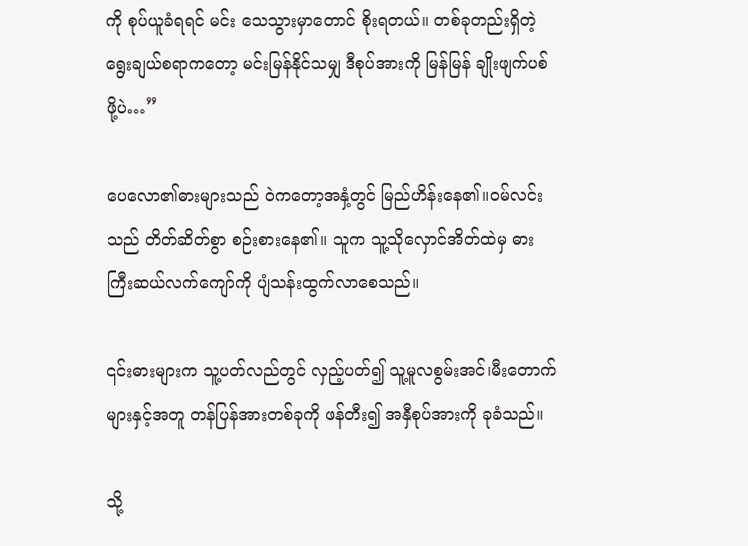ကို စုပ်ယူခံရရင် မင်း သေသွားမှာတောင် စိုးရတယ်။ တစ်ခုတည်းရှိတဲ့ ရွေးချယ်စရာကတော့ မင်းမြန်နိုင်သမျှ ဒီစုပ်အားကို မြန်မြန် ချိုးဖျက်ပစ်ဖို့ပဲ…”

ပေလော၏ဓားများသည် ဝဲကတော့အနှံ့တွင် မြည်ဟိန်းနေ၏။ဝမ်လင်းသည် တိတ်ဆိတ်စွာ စဉ်းစားနေ၏။ သူက သူ့သိုလှောင်အိတ်ထဲမှ ဓားကြီးဆယ်လက်ကျော်ကို ပျံသန်းထွက်လာစေသည်။

၎င်းဓားများက သူ့ပတ်လည်တွင် လှည့်ပတ်၍ သူ့မူလစွမ်းအင်၊မီးတောက်များနှင့်အတူ တန်ပြန်အားတစ်ခုကို ဖန်တီး၍ အနှီစုပ်အားကို ခုခံသည်။

သို့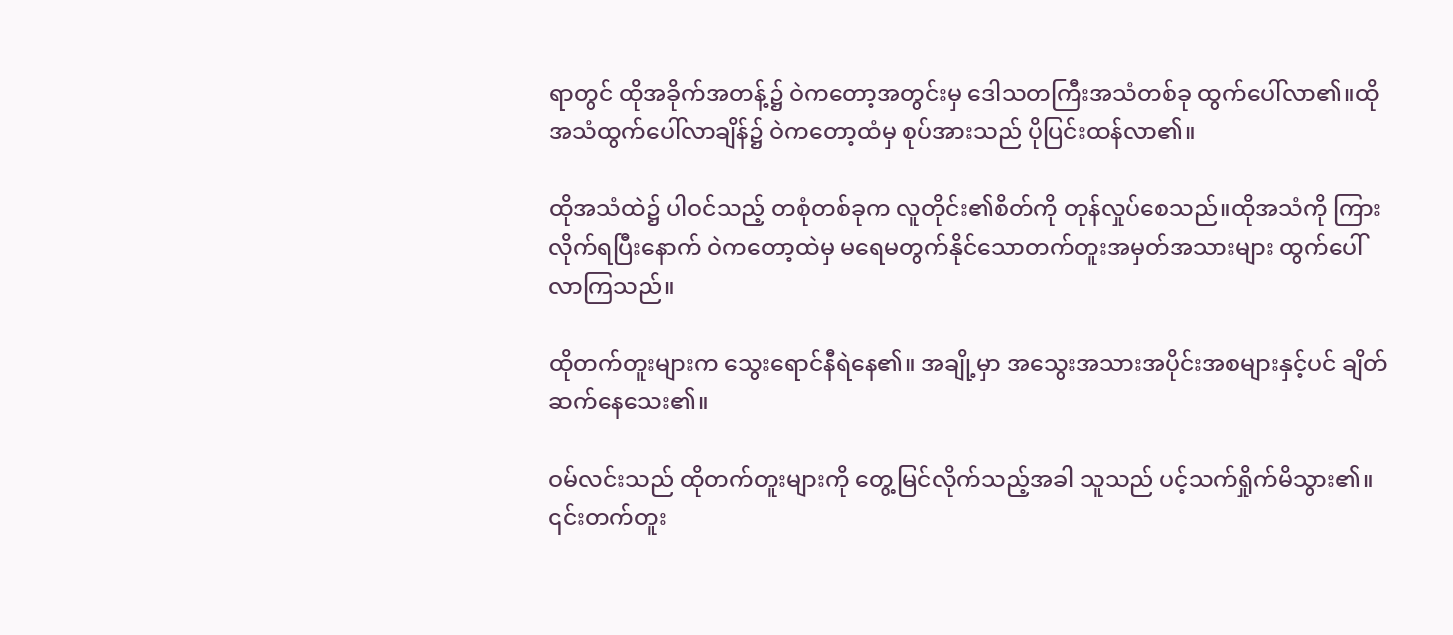ရာတွင် ထိုအခိုက်အတန့်၌ ဝဲကတော့အတွင်းမှ ဒေါသတကြီးအသံတစ်ခု ထွက်ပေါ်လာ၏။ထိုအသံထွက်ပေါ်လာချိန်၌ ဝဲကတော့ထံမှ စုပ်အားသည် ပိုပြင်းထန်လာ၏။

ထိုအသံထဲ၌ ပါဝင်သည့် တစုံတစ်ခုက လူတိုင်း၏စိတ်ကို တုန်လှုပ်စေသည်။ထိုအသံကို ကြားလိုက်ရပြီးနောက် ဝဲကတော့ထဲမှ မရေမတွက်နိုင်သောတက်တူးအမှတ်အသားများ ထွက်ပေါ်လာကြသည်။

ထိုတက်တူးများက သွေးရောင်နီရဲနေ၏။ အချို့မှာ အသွေးအသားအပိုင်းအစများနှင့်ပင် ချိတ်ဆက်နေသေး၏။

ဝမ်လင်းသည် ထိုတက်တူးများကို တွေ့မြင်လိုက်သည့်အခါ သူသည် ပင့်သက်ရှိုက်မိသွား၏။ ၎င်းတက်တူး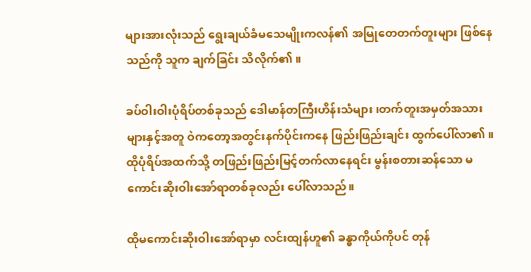များအားလုံးသည် ရွေးချယ်ခံမသေမျိုးကလန်၏ အမြုတေတက်တူးများ ဖြစ်နေသည်ကို သူက ချက်ခြင်း သိလိုက်၏။

ခပ်ဝါးဝါးပုံရိပ်တစ်ခုသည် ဒေါမာန်တကြီးဟိန်းသံများ၊တက်တူးအမှတ်အသားများနှင့်အတူ ဝဲကတော့အတွင်းနက်ပိုင်းကနေ ဖြည်းဖြည်းချင်း ထွက်ပေါ်လာ၏။ထိုပုံရိပ်အထက်သို့ တဖြည်းဖြည်းမြင့်တက်လာနေရင်း မွန်းစတားဆန်သော မကောင်းဆိုးဝါးအော်ရာတစ်ခုလည်း ပေါ်လာသည်။

ထိုမကောင်းဆိုးဝါးအော်ရာမှာ လင်းထျန်ဟူ၏ ခန္ဓာကိုယ်ကိုပင် တုန်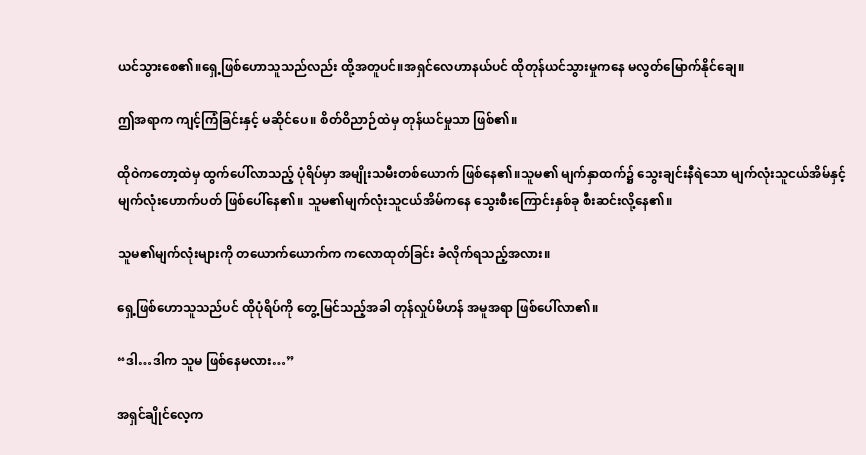ယင်သွားစေ၏။ရှေ့ဖြစ်ဟောသူသည်လည်း ထို့အတူပင်။အရှင်လေဟာနယ်ပင် ထိုတုန်ယင်သွားမှုကနေ မလွတ်မြောက်နိုင်ချေ။

ဤအရာက ကျင့်ကြံခြင်းနှင့် မဆိုင်ပေ။ စိတ်ဝိညာဉ်ထဲမှ တုန်ယင်မှုသာ ဖြစ်၏။

ထိုဝဲကတော့ထဲမှ ထွက်ပေါ်လာသည့် ပုံရိပ်မှာ အမျိုးသမီးတစ်ယောက် ဖြစ်နေ၏။သူမ၏ မျက်နှာထက်၌ သွေးချင်းနီရဲသော မျက်လုံးသူငယ်အိမ်နှင့် မျက်လုံးဟောက်ပတ် ဖြစ်ပေါ်နေ၏။ သူမ၏မျက်လုံးသူငယ်အိမ်ကနေ သွေးစီးကြောင်းနှစ်ခု စီးဆင်းလို့နေ၏။

သူမ၏မျက်လုံးများကို တယောက်ယောက်က ကလောထုတ်ခြင်း ခံလိုက်ရသည့်အလား။

ရှေ့ဖြစ်ဟောသူသည်ပင် ထိုပုံရိပ်ကို တွေ့မြင်သည့်အခါ တုန်လှုပ်မိဟန် အမူအရာ ဖြစ်ပေါ်လာ၏။

“ဒါ…ဒါက သူမ ဖြစ်နေမလား…”

အရှင်ချိုင်လေ့က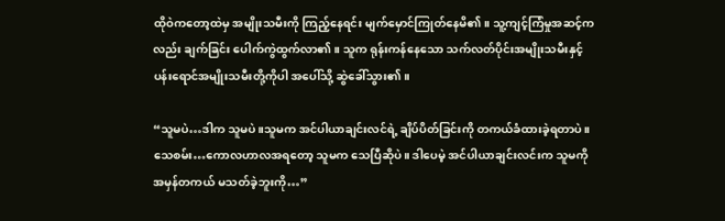ထိုဝဲကတော့ထဲမှ အမျိုးသမီးကို ကြည့်နေရင်း မျက်မှောင်ကြုတ်နေမိ၏။ သူ့ကျင့်ကြံမှုအဆင့်ကလည်း ချက်ခြင်း ပေါက်ကွဲထွက်လာ၏။ သူက ရုန်းကန်နေသော သက်လတ်ပိုင်းအမျိုးသမီးနှင့် ပန်းရောင်အမျိုးသမီးတို့ကိုပါ အပေါ်သို့ ဆွဲခေါ်သွား၏။

“သူမပဲ…ဒါက သူမပဲ။သူမက အင်ပါယာချင်းလင်ရဲ့ ချိပ်ပိတ်ခြင်းကို တကယ်ခံထားခဲ့ရတာပဲ။ သေစမ်း…ကောလဟာလအရတော့ သူမက သေပြီဆိုပဲ။ ဒါပေမဲ့ အင်ပါယာချင်းလင်းက သူမကို အမှန်တကယ် မသတ်ခဲ့ဘူးကို…”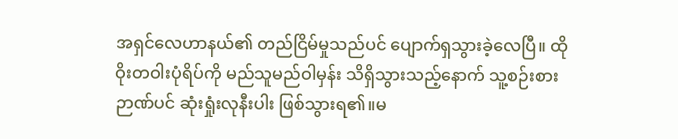အရှင်လေဟာနယ်၏ တည်ငြိမ်မှုသည်ပင် ပျောက်ရှသွားခဲ့လေပြီ။ ထိုဝိုးတဝါးပုံရိပ်ကို မည်သူမည်ဝါမှန်း သိရှိသွားသည့်နောက် သူ့စဉ်းစားဉာဏ်ပင် ဆုံးရှုံးလုနီးပါး ဖြစ်သွားရ၏။မ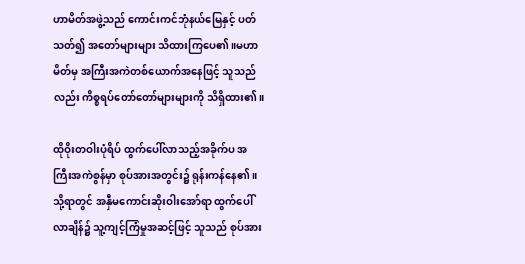ဟာမိတ်အဖွဲ့သည် ကောင်းကင်ဘုံနယ်မြေနှင့် ပတ်သတ်၍ အတော်များများ သိထားကြပေ၏။မဟာမိတ်မှ အကြီးအကဲတစ်ယောက်အနေဖြင့် သူသည်လည်း ကိစ္စရပ်တော်တော်များများကို သိရှိထား၏။

ထိုဝိုးတဝါးပုံရိပ် ထွက်ပေါ်လာသည့်အခိုက်ပ အကြီးအကဲစွန်မှာ စုပ်အားအတွင်း၌ ရုန်းကန်နေ၏။သို့ရာတွင် အနှီမကောင်းဆိုးဝါးအော်ရာ ထွက်ပေါ်လာချိန်၌ သူ့ကျင့်ကြံမှုအဆင့်ဖြင့် သူသည် စုပ်အား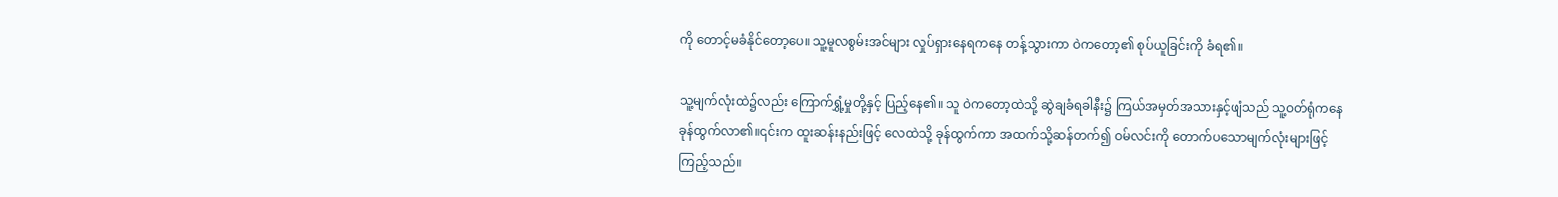ကို တောင့်မခံနိုင်တော့ပေ။ သူ့မူလစွမ်းအင်များ လှုပ်ရှားနေရကနေ တန့်သွားကာ ဝဲကတော့၏ စုပ်ယူခြင်းကို ခံရ၏။

သူ့မျက်လုံးထဲ၌လည်း ကြောက်ရွှံ့မှုတို့နှင့် ပြည့်နေ၏။ သူ ဝဲကတော့ထဲသို့ ဆွဲချခံရခါနီး၌ ကြယ်အမှတ်အသားနှင့်ဖျံသည် သူ့ဝတ်ရုံကနေ ခုန်ထွက်လာ၏။၎င်းက ထူးဆန်းနည်းဖြင့် လေထဲသို့ ခုန်ထွက်ကာ အထက်သို့ဆန်တက်၍ ဝမ်လင်းကို တောက်ပသောမျက်လုံးများဖြင့် ကြည့်သည်။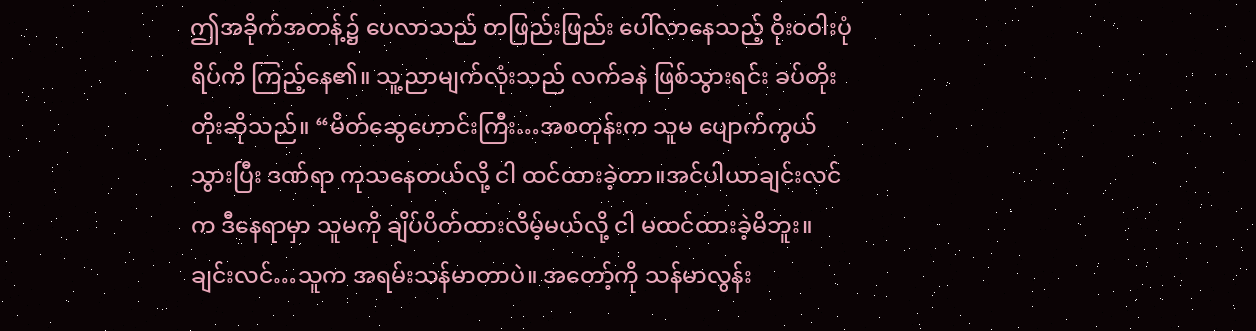ဤအခိုက်အတန့်၌ ပေလာသည် တဖြည်းဖြည်း ပေါ်လာနေသည့် ဝိုးဝဝါးပုံရိပ်ကိ ကြည့်နေ၏။ သူ့ညာမျက်လုံးသည် လက်ခနဲ ဖြစ်သွားရင်း ခပ်တိုးတိုးဆိုသည်။ “မိတ်ဆွေဟောင်းကြီး…အစတုန်းက သူမ ပျောက်ကွယ်သွားပြီး ဒဏ်ရာ ကုသနေတယ်လို့ ငါ ထင်ထားခဲ့တာ။အင်ပါယာချင်းလင်က ဒီနေရာမှာ သူမကို ချိပ်ပိတ်ထားလိမ့်မယ်လို့ ငါ မထင်ထားခဲ့မိဘူး။ ချင်းလင်…သူက အရမ်းသန်မာတာပဲ။ အတော့်ကို သန်မာလွန်း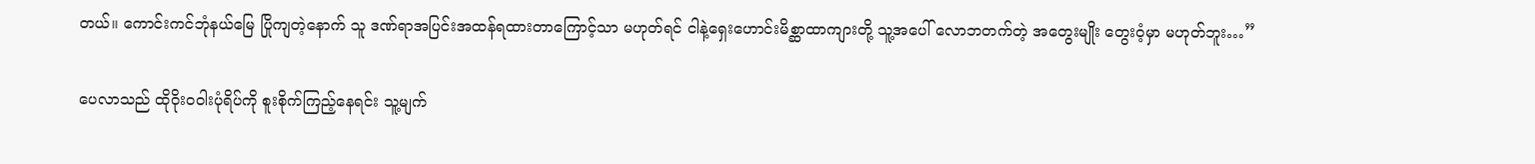တယ်။ ကောင်းကင်ဘုံနယ်မြေ ပြိုကျတဲ့နောက် သူ ဒဏ်ရာအပြင်းအထန်ရထားတာကြောင့်သာ မဟုတ်ရင် ငါနဲ့ရှေးဟောင်းမိစ္ဆာထာကျားတို့ သူ့အပေါ် လောဘတက်တဲ့ အတွေးမျိုး တွေးဝံ့မှာ မဟုတ်ဘူး…”

ပေလာသည် ထိုဝိုးဝဝါးပုံရိပ်ကို စူးစိုက်ကြည့်နေရင်း သူ့မျက်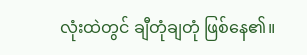လုံးထဲတွင် ချီတုံချတုံ ဖြစ်နေ၏။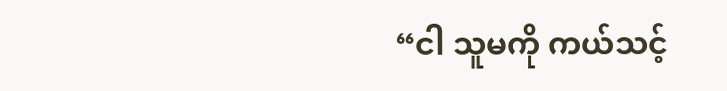“ငါ သူမကို ကယ်သင့်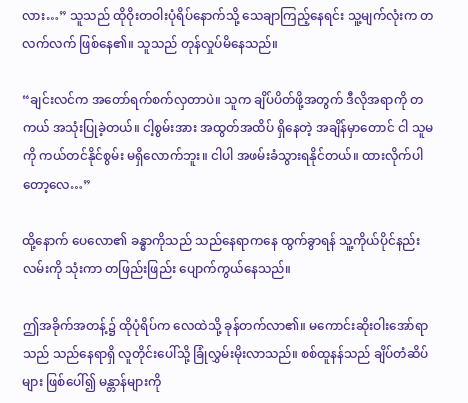လား…” သူသည် ထိုဝိုးတဝါးပုံရိပ်နောက်သို့ သေချာကြည့်နေရင်း သူ့မျက်လုံးက တလက်လက် ဖြစ်နေ၏။ သူသည် တုန်လှုပ်မိနေသည်။

“ချင်းလင်က အတော်ရက်စက်လှတာပဲ။ သူက ချိပ်ပိတ်ဖို့အတွက် ဒီလိုအရာကို တကယ် အသုံးပြုခဲ့တယ်။ ငါ့စွမ်းအား အထွတ်အထိပ် ရှိနေတဲ့ အချိန်မှာတောင် ငါ သူမကို ကယ်တင်နိုင်စွမ်း မရှိလောက်ဘူး။ ငါပါ အဖမ်းခံသွားရနိုင်တယ်။ ထားလိုက်ပါတော့လေ…”

ထို့နောက် ပေလော၏ ခန္ဓာကိုသည် သည်နေရာကနေ ထွက်ခွာရန် သူ့ကိုယ်ပိုင်နည်းလမ်းကို သုံးကာ တဖြည်းဖြည်း ပျောက်ကွယ်နေသည်။

ဤအခိုက်အတန့်၌ ထိုပုံရိပ်က လေထဲသို့ ခုန်တက်လာ၏။ မကောင်းဆိုးဝါးအော်ရာသည် သည်နေရာရှိ လူတိုင်းပေါ်သို့ ခြုံလွှမ်းမိုးလာသည်။ စစ်ထူနန်သည် ချိပ်တံဆိပ်များ ဖြစ်ပေါ်၍ မန္တာန်များကို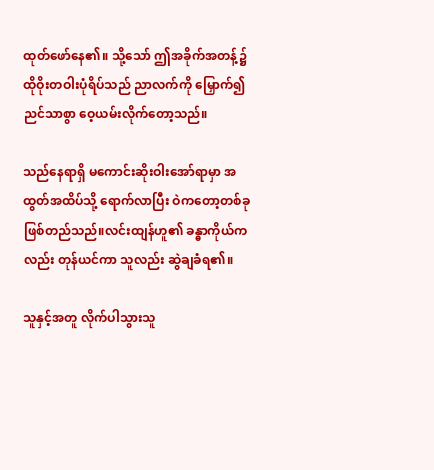ထုတ်ဖော်နေ၏။ သို့သော် ဤအခိုက်အတန့်၌ ထိုဝိုးတဝါးပုံရိပ်သည် ညာလက်ကို မြှောက်၍ ညင်သာစွာ ဝေ့ယမ်းလိုက်တော့သည်။

သည်နေရာရှိ မကောင်းဆိုးဝါးအော်ရာမှာ အထွတ်အထိပ်သို့ ရောက်လာပြီး ဝဲကတော့တစ်ခု ဖြစ်တည်သည်။လင်းထျန်ဟူ၏ ခန္ဓာကိုယ်ကလည်း တုန်ယင်ကာ သူလည်း ဆွဲချခံရ၏။

သူနှင့်အတူ လိုက်ပါသွားသူ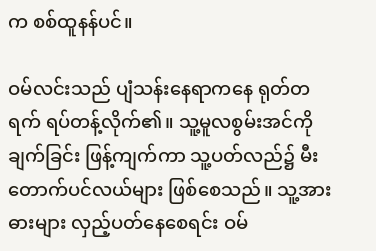က စစ်ထူနန်ပင်။

ဝမ်လင်းသည် ပျံသန်းနေရာကနေ ရုတ်တရက် ရပ်တန့်လိုက်၏။ သူ့မူလစွမ်းအင်ကို ချက်ခြင်း ဖြန့်ကျက်ကာ သူ့ပတ်လည်၌ မီးတောက်ပင်လယ်များ ဖြစ်စေသည်။ သူ့အားဓားများ လှည့်ပတ်နေစေရင်း ဝမ်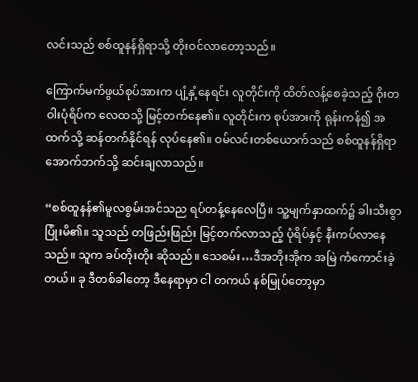လင်းသည် စစ်ထူနန်ရှိရာသို့ တိုးဝင်လာတော့သည်။

ကြောက်မက်ဖွယ်စုပ်အားက ပျံ့နှံ့နေရင်း လူတိုင်းကို ထိတ်လန့်စေခဲ့သည့် ဝိုးတဝါးပုံရိပ်က လေထသို့ မြင့်တက်နေ၏။ လူတိုင်းက စုပ်အားကို ရုန်းကန်၍ အထက်သို့ ဆန်တက်နိုင်ရန် လုပ်နေ၏။ ဝမ်လင်းတစ်ယောက်သည် စစ်ထူနန်ရှိရာ အောက်ဘက်သို့ ဆင်းချလာသည်။

“စစ်ထူနန်၏မူလစွမ်းအင်သည ရပ်တန့်နေလေပြီ။ သူ့မျက်နှာထက်၌ ခါးသီးစွာ ပြုံးမိ၏။ သူသည် တဖြည်းဖြည်း မြင့်တက်လာသည့် ပုံရိပ်နှင့် နီးကပ်လာနေသည်။ သူက ခပ်တိုးတိုး ဆိုသည်။ သေစမ်း…ဒီအဘိုးအိုက အမြဲ ကံကောင်းခဲ့တယ်။ ခု ဒီတစ်ခါတော့ ဒီနေရာမှာ ငါ တကယ် နစ်မြုပ်တော့မှာ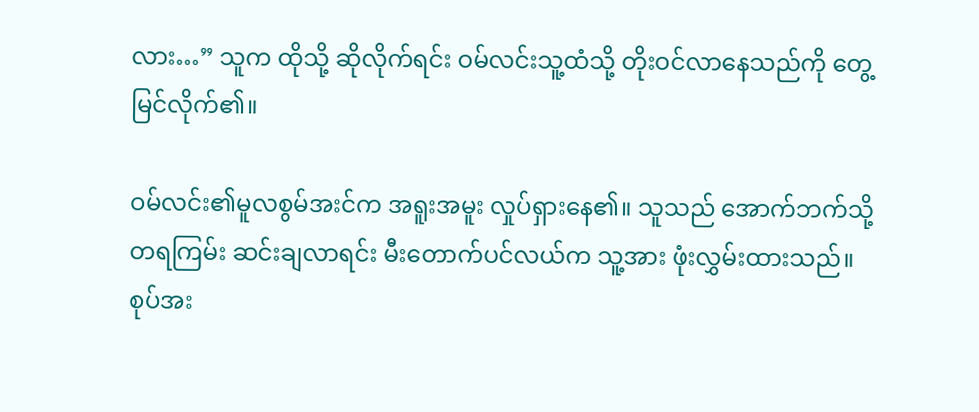လား…” သူက ထိုသို့ ဆိုလိုက်ရင်း ဝမ်လင်းသူ့ထံသို့ တိုးဝင်လာနေသည်ကို တွေ့မြင်လိုက်၏။

ဝမ်လင်း၏မူလစွမ်အးင်က အရူးအမူး လှုပ်ရှားနေ၏။ သူသည် အောက်ဘက်သို့ တရကြမ်း ဆင်းချလာရင်း မီးတောက်ပင်လယ်က သူ့အား ဖုံးလွှမ်းထားသည်။ စုပ်အး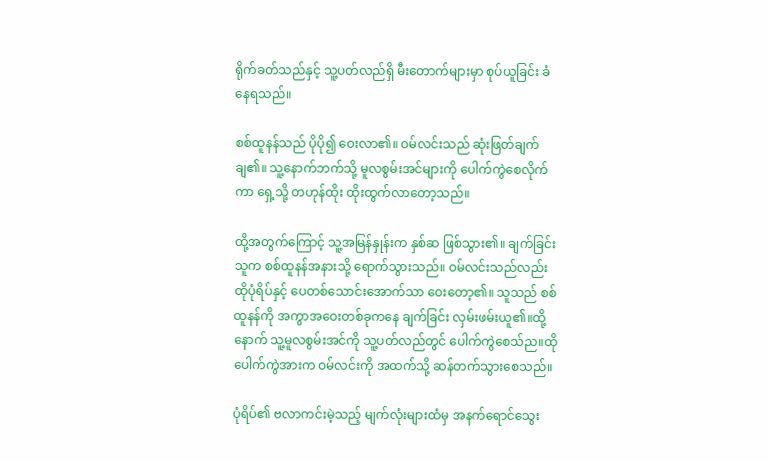ရိုက်ခတ်သည်နှင့် သူ့ပတ်လည်ရှိ မီးတောက်များမှာ စုပ်ယူခြင်း ခံနေရသည်။

စစ်ထူနန်သည် ပိုပို၍ ဝေးလာ၏။ ဝမ်လင်းသည် ဆုံးဖြတ်ချက်ချ၏။ သူ့နောက်ဘက်သို့ မူလစွမ်းအင်များကို ပေါက်ကွဲစေလိုက်ကာ ရှေ့သို့ တဟုန်ထိုး ထိုးထွက်လာတော့သည်။

ထို့အတွက်ကြောင့် သူ့အမြန်နှုန်းက နှစ်ဆ ဖြစ်သွား၏။ ချက်ခြင်း သူက စစ်ထူနန်အနားသို့ ရောက်သွားသည်။ ဝမ်လင်းသည်လည်း ထိုပုံရိပ်နှင့် ပေတစ်သောင်းအောက်သာ ဝေးတော့၏။ သူသည် စစ်ထူနန်ကို အကွာအဝေးတစ်ခုကနေ ချက်ခြင်း လှမ်းဖမ်းယူ၏။ထို့နောက် သူ့မူလစွမ်းအင်ကို သူ့ပတ်လည်တွင် ပေါက်ကွဲစေသ်ည။ထိုပေါက်ကွဲအားက ဝမ်လင်းကို အထက်သို့ ဆန်တက်သွားစေသည်။

ပုံရိပ်၏ ဗလာကင်းမဲ့သည့် မျက်လုံးများထံမှ အနက်ရောင်သွေး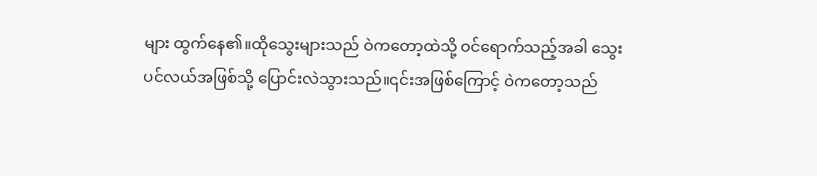များ ထွက်နေ၏။ထိုသွေးများသည် ဝဲကတော့ထဲသို့ ဝင်ရောက်သည့်အခါ သွေးပင်လယ်အဖြစ်သို့ ပြောင်းလဲသွားသည်။၎င်းအဖြစ်ကြောင့် ဝဲကတော့သည်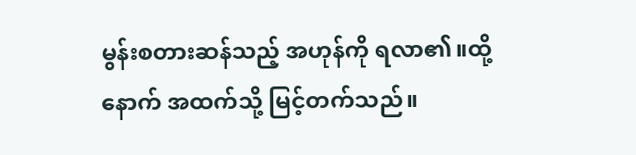မွန်းစတားဆန်သည့် အဟုန်ကို ရလာ၏။ထို့နောက် အထက်သို့ မြင့်တက်သည်။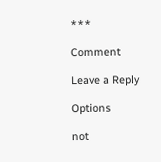***

Comment

Leave a Reply

Options

not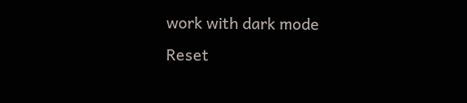work with dark mode
Reset